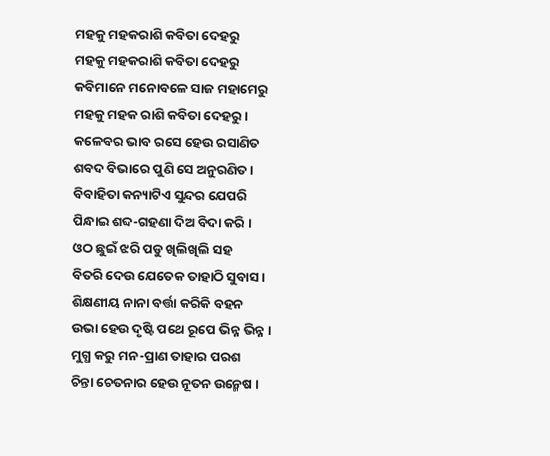ମହକୁ ମହକରାଶି କବିତା ଦେହରୁ
ମହକୁ ମହକରାଶି କବିତା ଦେହରୁ
କବିମାନେ ମନୋବଳେ ସାଜ ମହାମେରୁ
ମହକୁ ମହକ ରାଶି କବିତା ଦେହରୁ ।
କଳେବର ଭାବ ରସେ ହେଉ ରସାଣିତ
ଶବଦ ବିଭାରେ ପୁଣି ସେ ଅନୁରଣିତ ।
ବିବାହିତା କନ୍ୟାଟିଏ ସୁନ୍ଦର ଯେପରି
ପିନ୍ଧାଇ ଶବ୍ଦ-ଗହଣା ଦିଅ ବିଦା କରି ।
ଓଠ ଛୁଇଁ ଝରି ପଡୁ ଖିଲିଖିଲି ସହ
ବିତରି ଦେଉ ଯେତେକ ତାହାଠି ସୁବାସ ।
ଶିକ୍ଷଣୀୟ ନାନା ବର୍ତ୍ତା କରିକି ବହନ
ଉଭା ହେଉ ଦୃଷ୍ଟି ପଥେ ରୂପେ ଭିନ୍ନ ଭିନ୍ନ ।
ମୁଗ୍ଧ କରୁ ମନ-ପ୍ରାଣ ତାହାର ପରଶ
ଚିନ୍ତା ଚେତନାର ହେଉ ନୂତନ ଉନ୍ମେଷ ।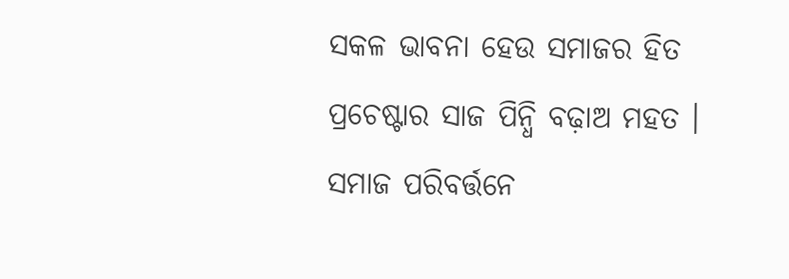ସକଳ ଭାବନା ହେଉ ସମାଜର ହିତ
ପ୍ରଚେଷ୍ଟାର ସାଜ ପିନ୍ଧି ବଢ଼ାଅ ମହତ ।
ସମାଜ ପରିବର୍ତ୍ତନେ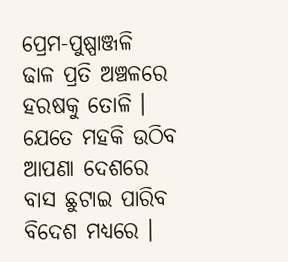ପ୍ରେମ-ପୁଷ୍ପାଞ୍ଜଳି
ଢାଳ ପ୍ରତି ଅଞ୍ଚଳରେ ହରଷକୁ ତୋଳି ।
ଯେତେ ମହକି ଉଠିବ ଆପଣା ଦେଶରେ
ବାସ ଛୁଟାଇ ପାରିବ ବିଦେଶ ମଧ୍ୟରେ ।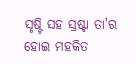ସୃଷ୍ଟି ସହ ସ୍ରଷ୍ଟା ତା'ର ହୋଇ ମହକିତ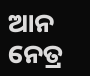ଆନ ନେତ୍ର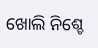ଖୋଲି ନିଶ୍ଚେ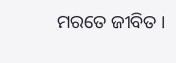ମରତେ ଜୀବିତ ।